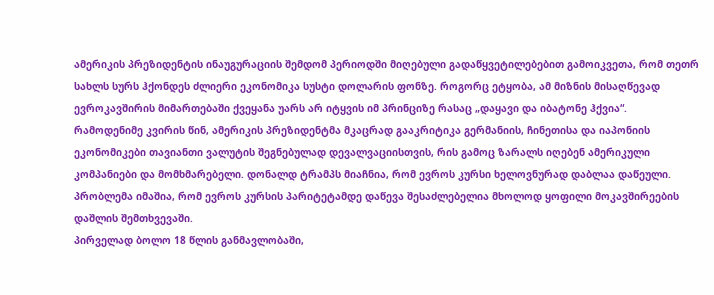ამერიკის პრეზიდენტის ინაუგურაციის შემდომ პერიოდში მიღებული გადაწყვეტილებებით გამოიკვეთა, რომ თეთრ სახლს სურს ჰქონდეს ძლიერი ეკონომიკა სუსტი დოლარის ფონზე. როგორც ეტყობა, ამ მიზნის მისაღწევად ევროკავშირის მიმართებაში ქვეყანა უარს არ იტყვის იმ პრინციზე რასაც „დაყავი და იბატონე ჰქვია“.
რამოდენიმე კვირის წინ, ამერიკის პრეზიდენტმა მკაცრად გააკრიტიკა გერმანიის, ჩინეთისა და იაპონიის ეკონომიკები თავიანთი ვალუტის შეგნებულად დევალვაციისთვის, რის გამოც ზარალს იღებენ ამერიკული კომპანიები და მომხმარებელი. დონალდ ტრამპს მიაჩნია, რომ ევროს კურსი ხელოვნურად დაბლაა დაწეული. პრობლემა იმაშია, რომ ევროს კურსის პარიტეტამდე დაწევა შესაძლებელია მხოლოდ ყოფილი მოკავშირეების დაშლის შემთხვევაში.
პირველად ბოლო 18 წლის განმავლობაში,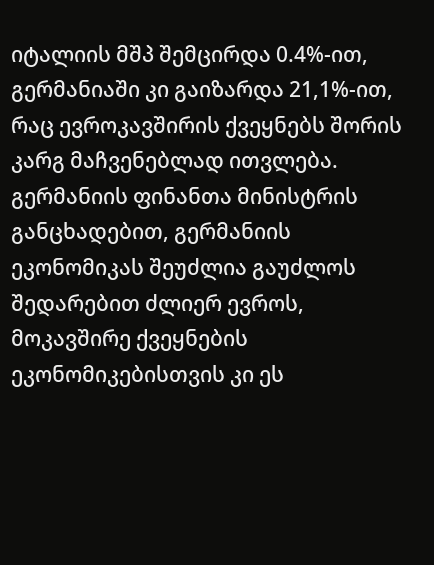იტალიის მშპ შემცირდა 0.4%-ით, გერმანიაში კი გაიზარდა 21,1%-ით, რაც ევროკავშირის ქვეყნებს შორის კარგ მაჩვენებლად ითვლება.
გერმანიის ფინანთა მინისტრის განცხადებით, გერმანიის ეკონომიკას შეუძლია გაუძლოს შედარებით ძლიერ ევროს, მოკავშირე ქვეყნების ეკონომიკებისთვის კი ეს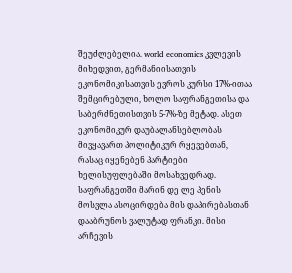შეუძლებელია. world economics კვლევის მიხედვით, გერმანიისათვის ეკონომიკისათვის ევროს კურსი 17%-ითაა შემცირებული, ხოლო საფრანგეთისა და საბერძნეთისთვის 5-7%-ზე მეტად. ასეთ ეკონომიკურ დაუბალანსებლობას მივყავართ პოლიტიკურ რყევებთან, რასაც იყენებენ პარტიები ხელისუფლებაში მოსახვედრად. საფრანგეთში მარინ დე ლე პენის მოსვლა ასოცირდება მის დაპირებასთან დააბრუნოს ვალუტად ფრანკი. მისი არჩევის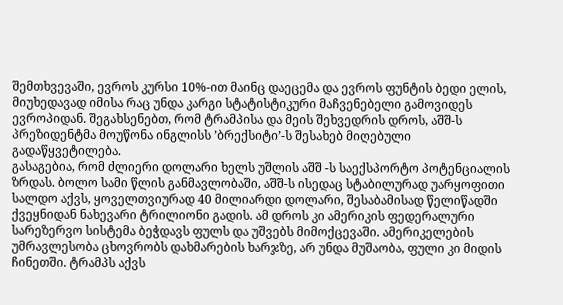შემთხვევაში, ევროს კურსი 10%-ით მაინც დაეცემა და ევროს ფუნტის ბედი ელის, მიუხედავად იმისა რაც უნდა კარგი სტატისტიკური მაჩვენებელი გამოვიდეს ევროპიდან. შეგახსენებთ, რომ ტრამპისა და მეის შეხვედრის დროს, აშშ-ს პრეზიდენტმა მოუწონა ინგლისს ’ბრექსიტი’-ს შესახებ მიღებული გადაწყვეტილება.
გასაგებია, რომ ძლიერი დოლარი ხელს უშლის აშშ -ს საექსპორტო პოტენციალის ზრდას. ბოლო სამი წლის განმავლობაში, აშშ-ს ისედაც სტაბილურად უარყოფითი სალდო აქვს, ყოველთვიურად 40 მილიარდი დოლარი, შესაბამისად წელიწადში ქვეყნიდან ნახევარი ტრილიონი გადის. ამ დროს კი ამერიკის ფედერალური სარეზერვო სისტემა ბეჭდავს ფულს და უშვებს მიმოქცევაში. ამერიკელების უმრავლესობა ცხოვრობს დახმარების ხარჯზე, არ უნდა მუშაობა, ფული კი მიდის ჩინეთში. ტრამპს აქვს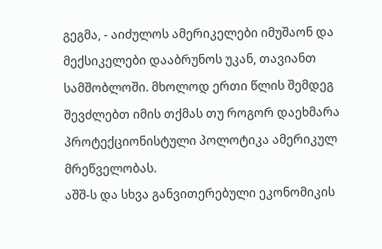გეგმა, - აიძულოს ამერიკელები იმუშაონ და მექსიკელები დააბრუნოს უკან, თავიანთ სამშობლოში. მხოლოდ ერთი წლის შემდეგ შევძლებთ იმის თქმას თუ როგორ დაეხმარა პროტექციონისტული პოლოტიკა ამერიკულ მრეწველობას.
აშშ-ს და სხვა განვითერებული ეკონომიკის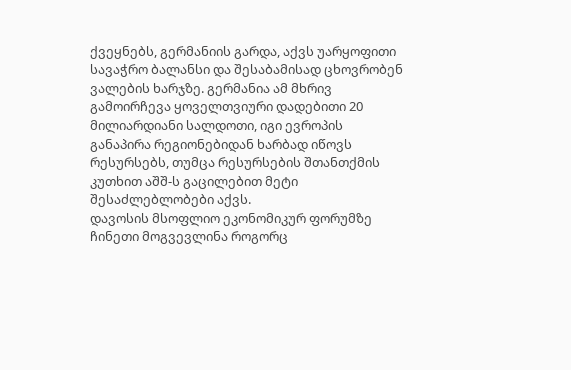ქვეყნებს, გერმანიის გარდა, აქვს უარყოფითი სავაჭრო ბალანსი და შესაბამისად ცხოვრობენ ვალების ხარჯზე. გერმანია ამ მხრივ გამოირჩევა ყოველთვიური დადებითი 20 მილიარდიანი სალდოთი, იგი ევროპის განაპირა რეგიონებიდან ხარბად იწოვს რესურსებს, თუმცა რესურსების შთანთქმის კუთხით აშშ-ს გაცილებით მეტი შესაძლებლობები აქვს.
დავოსის მსოფლიო ეკონომიკურ ფორუმზე ჩინეთი მოგვევლინა როგორც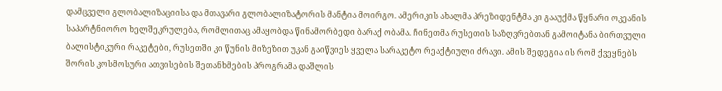დამცველი გლობალიზაციისა და მთავარი გლობალიზატორის მანტია მოირგო. ამერიკის ახალმა პრეზიდენტმა კი გააუქმა წყნარი ოკეანის საპარტნიორო ხელშეკრულება, რომლითაც ამაყობდა წინამორბედი ბარაქ ობამა. ჩინეთმა რუსეთის საზღვრებთან გამოიტანა ბირთვული ბალისტიკური რაკეტები, რუსეთში კი წუნის მიზეზით უკან გაიწვიეს ყველა სარაკეტო რეაქტიული ძრავი. ამის შედეგია ის რომ ქვეყნებს შორის კოსმოსური ათვისების შეთანხმების პროგრამა დაშლის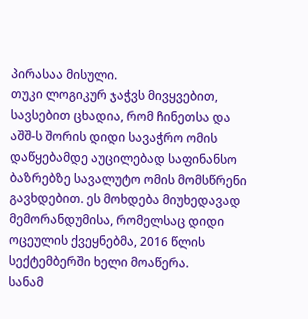პირასაა მისული.
თუკი ლოგიკურ ჯაჭვს მივყვებით, სავსებით ცხადია, რომ ჩინეთსა და აშშ-ს შორის დიდი სავაჭრო ომის დაწყებამდე აუცილებად საფინანსო ბაზრებზე სავალუტო ომის მომსწრენი გავხდებით. ეს მოხდება მიუხედავად მემორანდუმისა, რომელსაც დიდი ოცეულის ქვეყნებმა, 2016 წლის სექტემბერში ხელი მოაწერა.
სანამ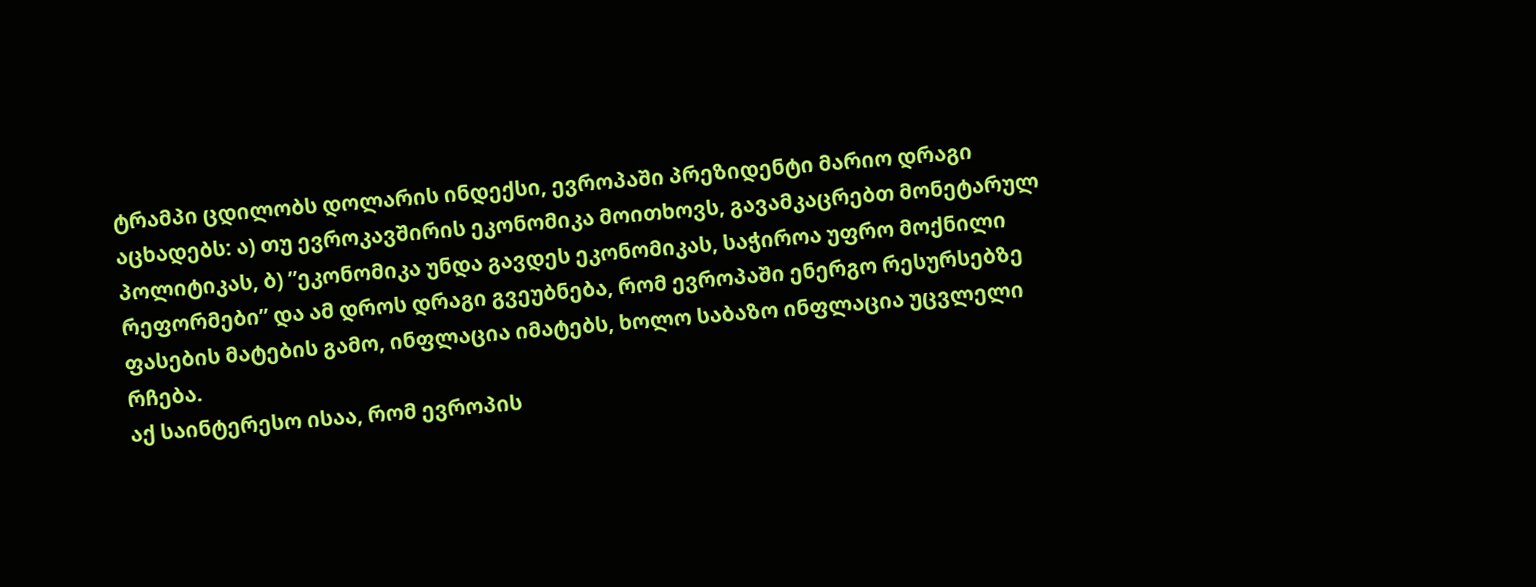ტრამპი ცდილობს დოლარის ინდექსი, ევროპაში პრეზიდენტი მარიო დრაგი აცხადებს: ა) თუ ევროკავშირის ეკონომიკა მოითხოვს, გავამკაცრებთ მონეტარულ პოლიტიკას, ბ) ”ეკონომიკა უნდა გავდეს ეკონომიკას, საჭიროა უფრო მოქნილი რეფორმები” და ამ დროს დრაგი გვეუბნება, რომ ევროპაში ენერგო რესურსებზე ფასების მატების გამო, ინფლაცია იმატებს, ხოლო საბაზო ინფლაცია უცვლელი რჩება.
აქ საინტერესო ისაა, რომ ევროპის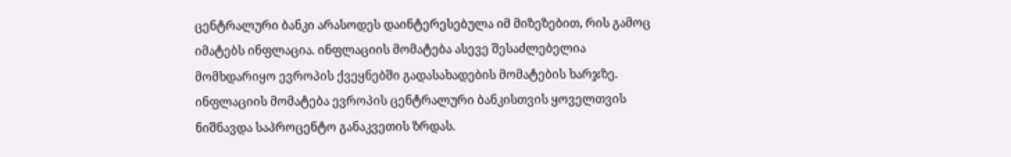ცენტრალური ბანკი არასოდეს დაინტერესებულა იმ მიზეზებით, რის გამოც იმატებს ინფლაცია. ინფლაციის მომატება ასევე შესაძლებელია მომხდარიყო ევროპის ქვეყნებში გადასახადების მომატების ხარჯზე. ინფლაციის მომატება ევროპის ცენტრალური ბანკისთვის ყოველთვის ნიშნავდა საპროცენტო განაკვეთის ზრდას.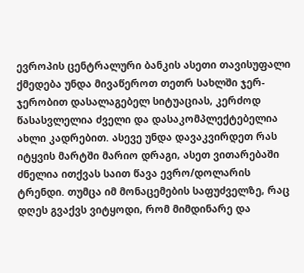ევროპის ცენტრალური ბანკის ასეთი თავისუფალი ქმედება უნდა მივაწეროთ თეთრ სახლში ჯერ-ჯერობით დასალაგებელ სიტუაციას, კერძოდ წასასვლელია ძველი და დასაკომპლექტებელია ახლი კადრებით. ასევე უნდა დავაკვირდეთ რას იტყვის მარტში მარიო დრაგი, ასეთ ვითარებაში ძნელია ითქვას საით წავა ევრო/დოლარის ტრენდი. თუმცა იმ მონაცემების საფუძველზე, რაც დღეს გვაქვს ვიტყოდი, რომ მიმდინარე და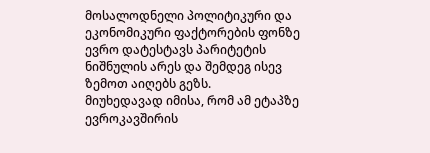მოსალოდნელი პოლიტიკური და ეკონომიკური ფაქტორების ფონზე ევრო დატესტავს პარიტეტის ნიშნულის არეს და შემდეგ ისევ ზემოთ აიღებს გეზს.
მიუხედავად იმისა, რომ ამ ეტაპზე ევროკავშირის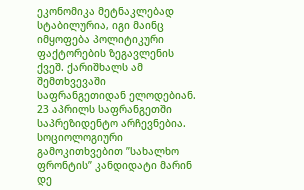ეკონომიკა მეტნაკლებად სტაბილურია, იგი მაინც იმყოფება პოლიტიკური ფაქტორების ზეგავლენის ქვეშ. ქარიშხალს ამ შემთხვევაში საფრანგეთიდან ელოდებიან. 23 აპრილს საფრანგეთში საპრეზიდენტო არჩევნებია. სოციოლოგიური გამოკითხვებით ”სახალხო ფრონტის” კანდიდატი მარინ დე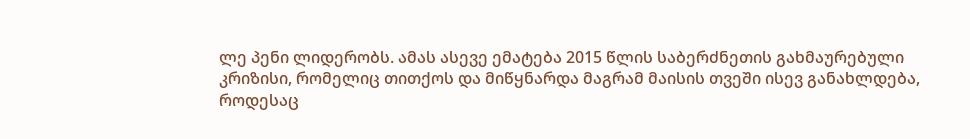ლე პენი ლიდერობს. ამას ასევე ემატება 2015 წლის საბერძნეთის გახმაურებული კრიზისი, რომელიც თითქოს და მიწყნარდა მაგრამ მაისის თვეში ისევ განახლდება, როდესაც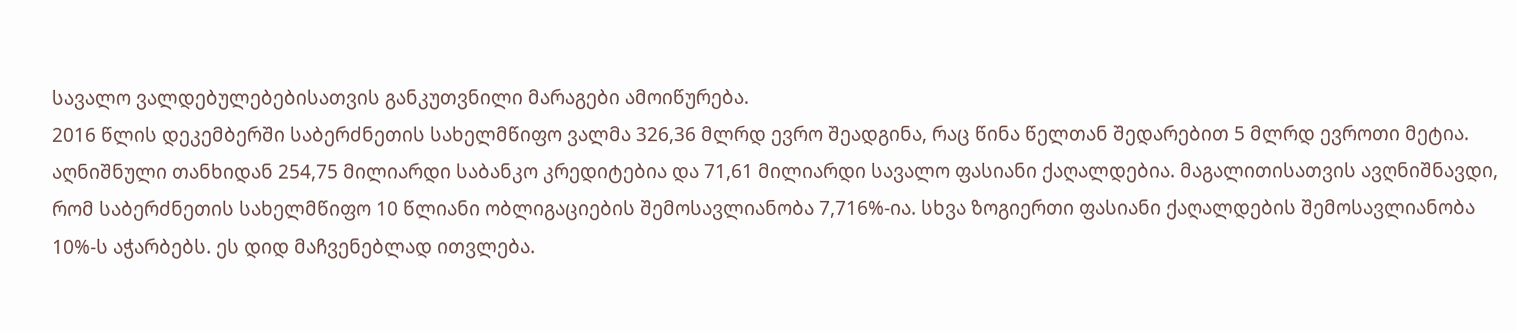სავალო ვალდებულებებისათვის განკუთვნილი მარაგები ამოიწურება.
2016 წლის დეკემბერში საბერძნეთის სახელმწიფო ვალმა 326,36 მლრდ ევრო შეადგინა, რაც წინა წელთან შედარებით 5 მლრდ ევროთი მეტია. აღნიშნული თანხიდან 254,75 მილიარდი საბანკო კრედიტებია და 71,61 მილიარდი სავალო ფასიანი ქაღალდებია. მაგალითისათვის ავღნიშნავდი, რომ საბერძნეთის სახელმწიფო 10 წლიანი ობლიგაციების შემოსავლიანობა 7,716%-ია. სხვა ზოგიერთი ფასიანი ქაღალდების შემოსავლიანობა 10%-ს აჭარბებს. ეს დიდ მაჩვენებლად ითვლება.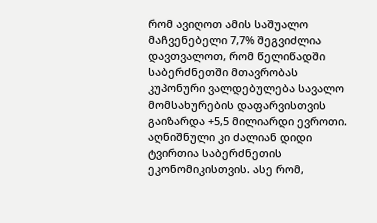რომ ავიღოთ ამის საშუალო მაჩვენებელი 7,7% შეგვიძლია დავთვალოთ, რომ წელიწადში საბერძნეთში მთავრობას კუპონური ვალდებულება სავალო მომსახურების დაფარვისთვის გაიზარდა +5,5 მილიარდი ევროთი. აღნიშნული კი ძალიან დიდი ტვირთია საბერძნეთის ეკონომიკისთვის. ასე რომ,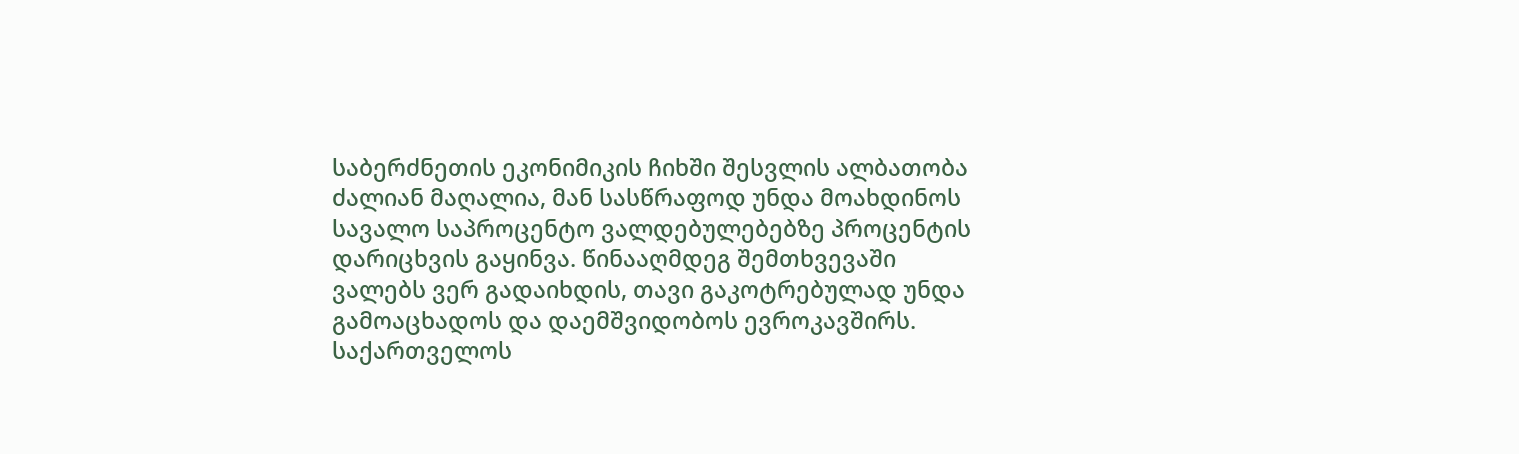საბერძნეთის ეკონიმიკის ჩიხში შესვლის ალბათობა ძალიან მაღალია, მან სასწრაფოდ უნდა მოახდინოს სავალო საპროცენტო ვალდებულებებზე პროცენტის დარიცხვის გაყინვა. წინააღმდეგ შემთხვევაში ვალებს ვერ გადაიხდის, თავი გაკოტრებულად უნდა გამოაცხადოს და დაემშვიდობოს ევროკავშირს.
საქართველოს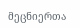მეცნიერთა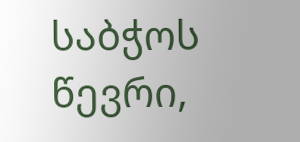საბჭოს წევრი,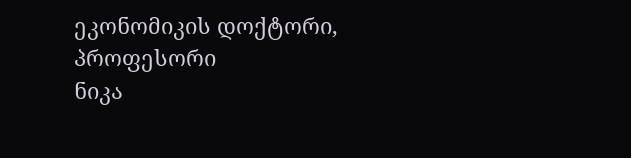ეკონომიკის დოქტორი, პროფესორი
ნიკა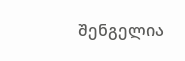შენგელია